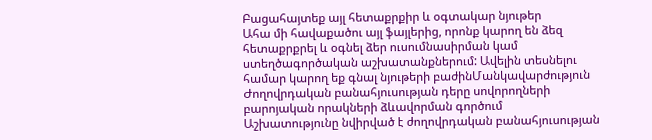Բացահայտեք այլ հետաքրքիր և օգտակար նյութեր
Ահա մի հավաքածու այլ ֆայլերից, որոնք կարող են ձեզ հետաքրքրել և օգնել ձեր ուսումնասիրման կամ ստեղծագործական աշխատանքներում: Ավելին տեսնելու համար կարող եք գնալ նյութերի բաժինՄանկավարժություն
Ժողովրդական բանահյուսության դերը սովորողների բարոյական որակների ձևավորման գործում
Աշխատությունը նվիրված է ժողովրդական բանահյուսության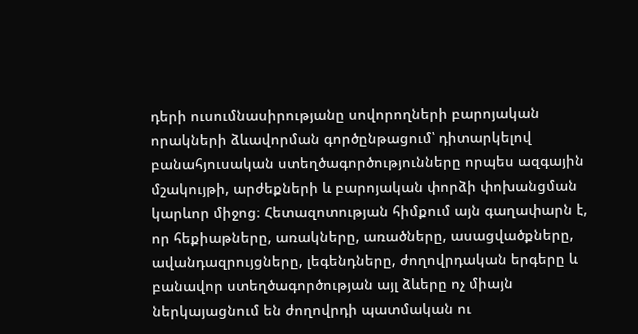դերի ուսումնասիրությանը սովորողների բարոյական որակների ձևավորման գործընթացում՝ դիտարկելով բանահյուսական ստեղծագործությունները որպես ազգային մշակույթի, արժեքների և բարոյական փորձի փոխանցման կարևոր միջոց։ Հետազոտության հիմքում այն գաղափարն է, որ հեքիաթները, առակները, առածները, ասացվածքները, ավանդազրույցները, լեգենդները, ժողովրդական երգերը և բանավոր ստեղծագործության այլ ձևերը ոչ միայն ներկայացնում են ժողովրդի պատմական ու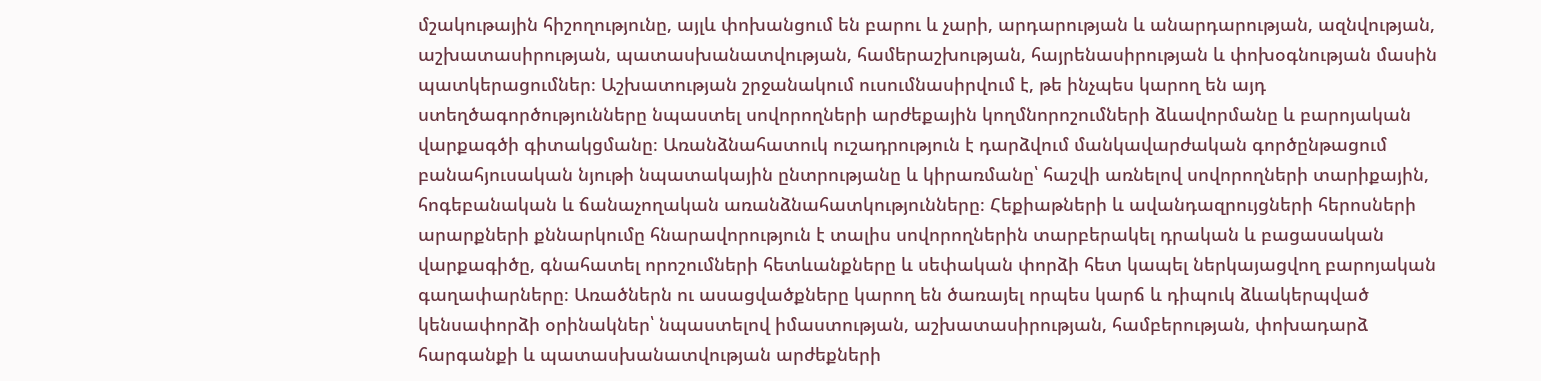մշակութային հիշողությունը, այլև փոխանցում են բարու և չարի, արդարության և անարդարության, ազնվության, աշխատասիրության, պատասխանատվության, համերաշխության, հայրենասիրության և փոխօգնության մասին պատկերացումներ։ Աշխատության շրջանակում ուսումնասիրվում է, թե ինչպես կարող են այդ ստեղծագործությունները նպաստել սովորողների արժեքային կողմնորոշումների ձևավորմանը և բարոյական վարքագծի գիտակցմանը։ Առանձնահատուկ ուշադրություն է դարձվում մանկավարժական գործընթացում բանահյուսական նյութի նպատակային ընտրությանը և կիրառմանը՝ հաշվի առնելով սովորողների տարիքային, հոգեբանական և ճանաչողական առանձնահատկությունները։ Հեքիաթների և ավանդազրույցների հերոսների արարքների քննարկումը հնարավորություն է տալիս սովորողներին տարբերակել դրական և բացասական վարքագիծը, գնահատել որոշումների հետևանքները և սեփական փորձի հետ կապել ներկայացվող բարոյական գաղափարները։ Առածներն ու ասացվածքները կարող են ծառայել որպես կարճ և դիպուկ ձևակերպված կենսափորձի օրինակներ՝ նպաստելով իմաստության, աշխատասիրության, համբերության, փոխադարձ հարգանքի և պատասխանատվության արժեքների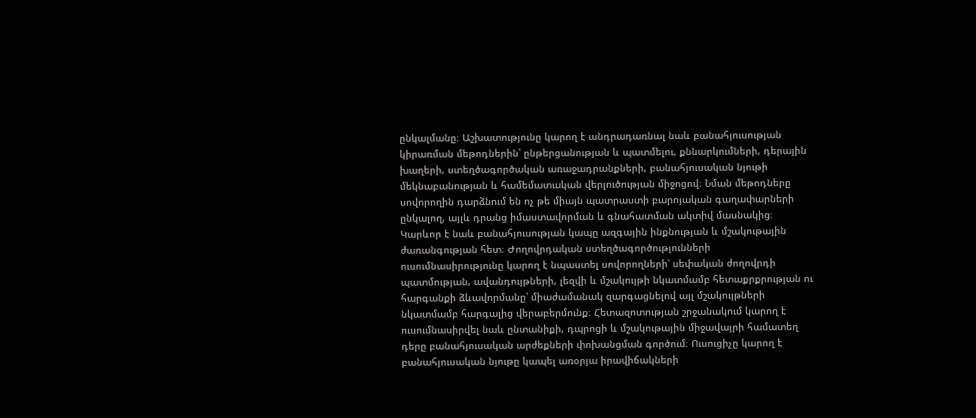ընկալմանը։ Աշխատությունը կարող է անդրադառնալ նաև բանահյուսության կիրառման մեթոդներին՝ ընթերցանության և պատմելու, քննարկումների, դերային խաղերի, ստեղծագործական առաջադրանքների, բանահյուսական նյութի մեկնաբանության և համեմատական վերլուծության միջոցով։ Նման մեթոդները սովորողին դարձնում են ոչ թե միայն պատրաստի բարոյական գաղափարների ընկալող, այլև դրանց իմաստավորման և գնահատման ակտիվ մասնակից։ Կարևոր է նաև բանահյուսության կապը ազգային ինքնության և մշակութային ժառանգության հետ։ Ժողովրդական ստեղծագործությունների ուսումնասիրությունը կարող է նպաստել սովորողների՝ սեփական ժողովրդի պատմության, ավանդույթների, լեզվի և մշակույթի նկատմամբ հետաքրքրության ու հարգանքի ձևավորմանը՝ միաժամանակ զարգացնելով այլ մշակույթների նկատմամբ հարգալից վերաբերմունք։ Հետազոտության շրջանակում կարող է ուսումնասիրվել նաև ընտանիքի, դպրոցի և մշակութային միջավայրի համատեղ դերը բանահյուսական արժեքների փոխանցման գործում։ Ուսուցիչը կարող է բանահյուսական նյութը կապել առօրյա իրավիճակների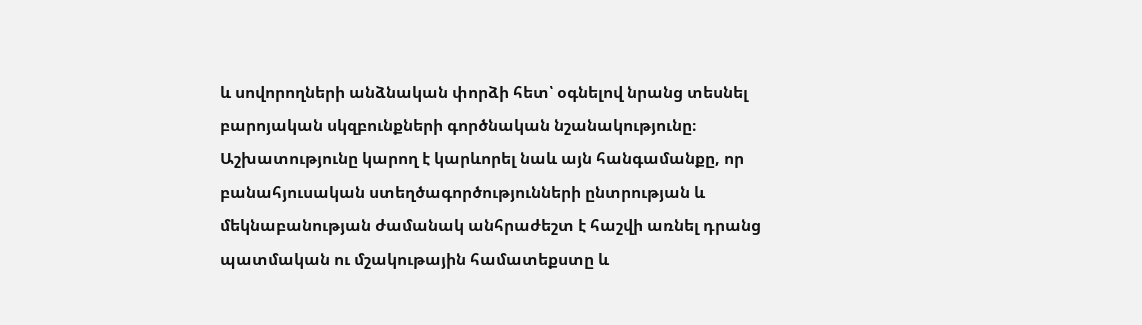և սովորողների անձնական փորձի հետ՝ օգնելով նրանց տեսնել բարոյական սկզբունքների գործնական նշանակությունը։ Աշխատությունը կարող է կարևորել նաև այն հանգամանքը, որ բանահյուսական ստեղծագործությունների ընտրության և մեկնաբանության ժամանակ անհրաժեշտ է հաշվի առնել դրանց պատմական ու մշակութային համատեքստը և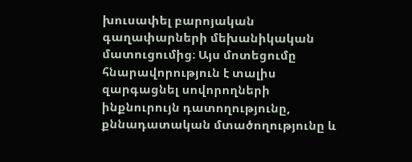խուսափել բարոյական գաղափարների մեխանիկական մատուցումից։ Այս մոտեցումը հնարավորություն է տալիս զարգացնել սովորողների ինքնուրույն դատողությունը, քննադատական մտածողությունը և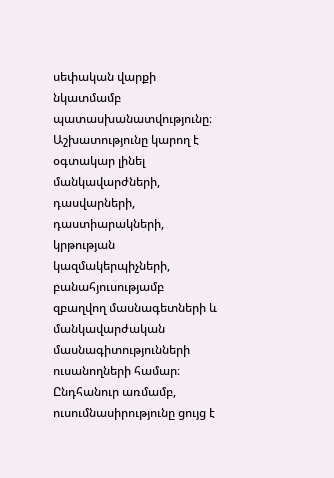սեփական վարքի նկատմամբ պատասխանատվությունը։ Աշխատությունը կարող է օգտակար լինել մանկավարժների, դասվարների, դաստիարակների, կրթության կազմակերպիչների, բանահյուսությամբ զբաղվող մասնագետների և մանկավարժական մասնագիտությունների ուսանողների համար։ Ընդհանուր առմամբ, ուսումնասիրությունը ցույց է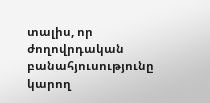տալիս, որ ժողովրդական բանահյուսությունը կարող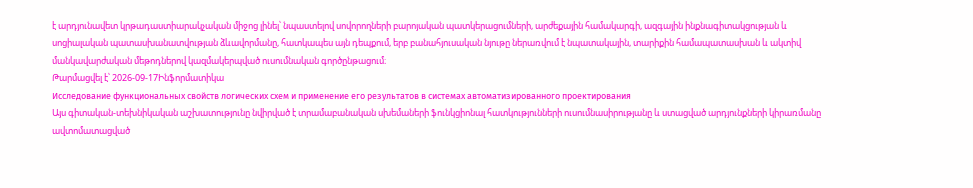է արդյունավետ կրթադաստիարակչական միջոց լինել՝ նպաստելով սովորողների բարոյական պատկերացումների, արժեքային համակարգի, ազգային ինքնագիտակցության և սոցիալական պատասխանատվության ձևավորմանը, հատկապես այն դեպքում, երբ բանահյուսական նյութը ներառվում է նպատակային, տարիքին համապատասխան և ակտիվ մանկավարժական մեթոդներով կազմակերպված ուսումնական գործընթացում։
Թարմացվել է՝ 2026-09-17Ինֆորմատիկա
Исследование функциональных свойств логических схем и применение его результатов в системах автоматизированного проектирования
Այս գիտական-տեխնիկական աշխատությունը նվիրված է տրամաբանական սխեմաների ֆունկցիոնալ հատկությունների ուսումնասիրությանը և ստացված արդյունքների կիրառմանը ավտոմատացված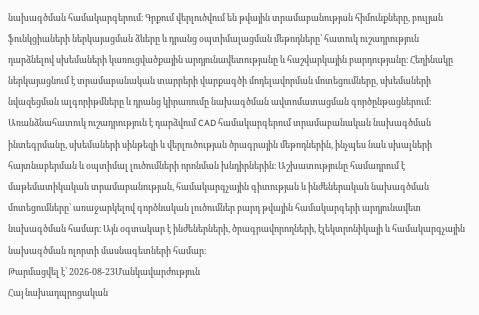նախագծման համակարգերում։ Գրքում վերլուծվում են թվային տրամաբանության հիմունքները, բուլյան ֆունկցիաների ներկայացման ձևերը և դրանց օպտիմալացման մեթոդները՝ հատուկ ուշադրություն դարձնելով սխեմաների կառուցվածքային արդյունավետությանը և հաշվարկային բարդությանը։ Հեղինակը ներկայացնում է տրամաբանական տարրերի վարքագծի մոդելավորման մոտեցումները, սխեմաների նվազեցման ալգորիթմները և դրանց կիրառումը նախագծման ավտոմատացման գործընթացներում։ Առանձնահատուկ ուշադրություն է դարձվում CAD համակարգերում տրամաբանական նախագծման ինտեգրմանը, սխեմաների սինթեզի և վերլուծության ծրագրային մեթոդներին, ինչպես նաև սխալների հայտնաբերման և օպտիմալ լուծումների որոնման խնդիրներին։ Աշխատությունը համադրում է մաթեմատիկական տրամաբանության, համակարգչային գիտության և ինժեներական նախագծման մոտեցումները՝ առաջարկելով գործնական լուծումներ բարդ թվային համակարգերի արդյունավետ նախագծման համար։ Այն օգտակար է ինժեներների, ծրագրավորողների, էլեկտրոնիկայի և համակարգչային նախագծման ոլորտի մասնագետների համար։
Թարմացվել է՝ 2026-08-23Մանկավարժություն
Հայ նախադպրոցական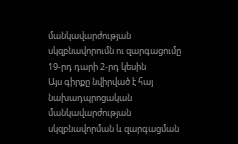մանկավարժության սկզբնավորումն ու զարգացումը 19-րդ դարի 2-րդ կեսին
Այս գիրքը նվիրված է հայ նախադպրոցական մանկավարժության սկզբնավորման և զարգացման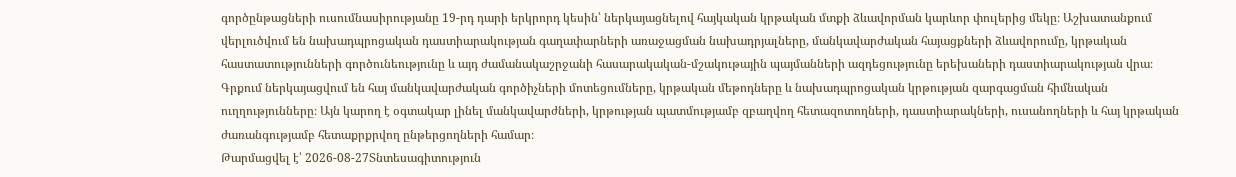գործընթացների ուսումնասիրությանը 19-րդ դարի երկրորդ կեսին՝ ներկայացնելով հայկական կրթական մտքի ձևավորման կարևոր փուլերից մեկը։ Աշխատանքում վերլուծվում են նախադպրոցական դաստիարակության գաղափարների առաջացման նախադրյալները, մանկավարժական հայացքների ձևավորումը, կրթական հաստատությունների գործունեությունը և այդ ժամանակաշրջանի հասարակական-մշակութային պայմանների ազդեցությունը երեխաների դաստիարակության վրա։ Գրքում ներկայացվում են հայ մանկավարժական գործիչների մոտեցումները, կրթական մեթոդները և նախադպրոցական կրթության զարգացման հիմնական ուղղությունները։ Այն կարող է օգտակար լինել մանկավարժների, կրթության պատմությամբ զբաղվող հետազոտողների, դաստիարակների, ուսանողների և հայ կրթական ժառանգությամբ հետաքրքրվող ընթերցողների համար։
Թարմացվել է՝ 2026-08-27Տնտեսագիտություն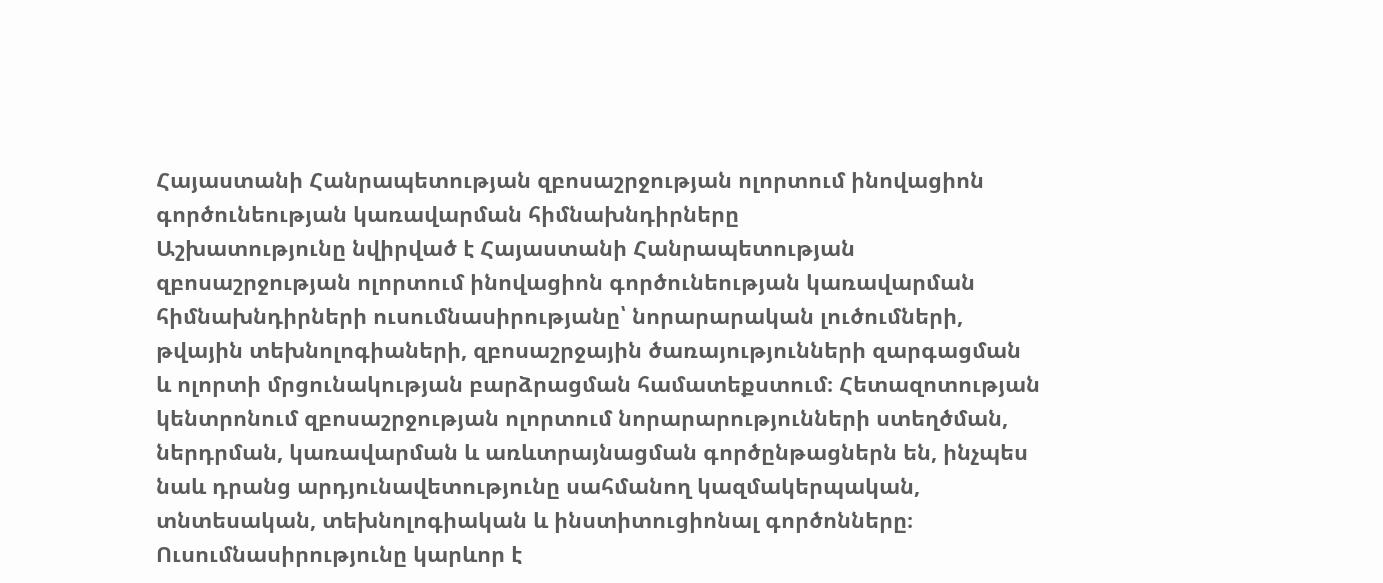Հայաստանի Հանրապետության զբոսաշրջության ոլորտում ինովացիոն գործունեության կառավարման հիմնախնդիրները
Աշխատությունը նվիրված է Հայաստանի Հանրապետության զբոսաշրջության ոլորտում ինովացիոն գործունեության կառավարման հիմնախնդիրների ուսումնասիրությանը՝ նորարարական լուծումների, թվային տեխնոլոգիաների, զբոսաշրջային ծառայությունների զարգացման և ոլորտի մրցունակության բարձրացման համատեքստում։ Հետազոտության կենտրոնում զբոսաշրջության ոլորտում նորարարությունների ստեղծման, ներդրման, կառավարման և առևտրայնացման գործընթացներն են, ինչպես նաև դրանց արդյունավետությունը սահմանող կազմակերպական, տնտեսական, տեխնոլոգիական և ինստիտուցիոնալ գործոնները։ Ուսումնասիրությունը կարևոր է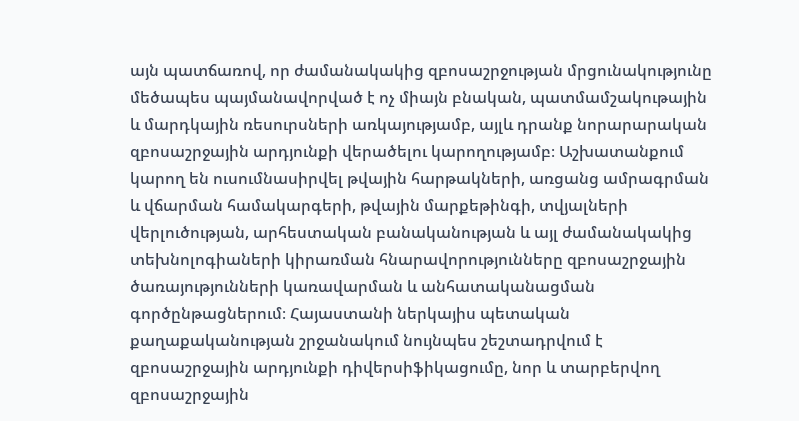այն պատճառով, որ ժամանակակից զբոսաշրջության մրցունակությունը մեծապես պայմանավորված է ոչ միայն բնական, պատմամշակութային և մարդկային ռեսուրսների առկայությամբ, այլև դրանք նորարարական զբոսաշրջային արդյունքի վերածելու կարողությամբ։ Աշխատանքում կարող են ուսումնասիրվել թվային հարթակների, առցանց ամրագրման և վճարման համակարգերի, թվային մարքեթինգի, տվյալների վերլուծության, արհեստական բանականության և այլ ժամանակակից տեխնոլոգիաների կիրառման հնարավորությունները զբոսաշրջային ծառայությունների կառավարման և անհատականացման գործընթացներում։ Հայաստանի ներկայիս պետական քաղաքականության շրջանակում նույնպես շեշտադրվում է զբոսաշրջային արդյունքի դիվերսիֆիկացումը, նոր և տարբերվող զբոսաշրջային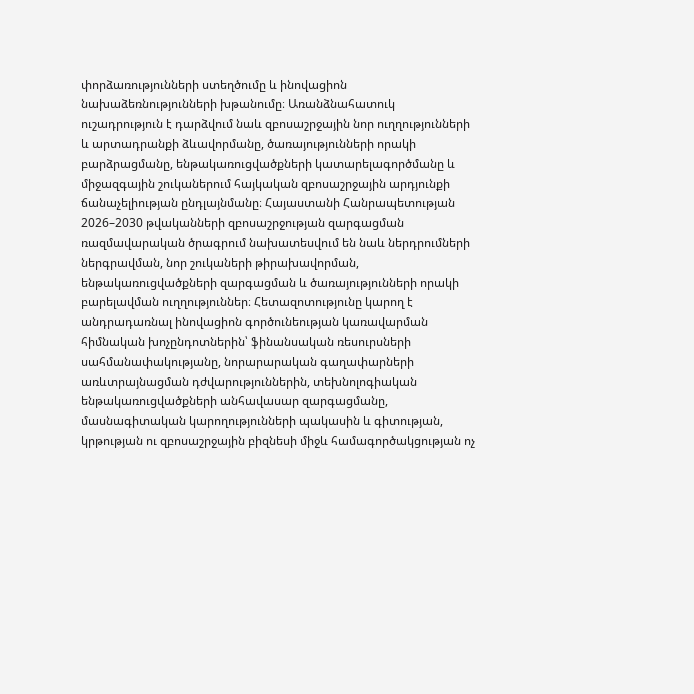փորձառությունների ստեղծումը և ինովացիոն նախաձեռնությունների խթանումը։ Առանձնահատուկ ուշադրություն է դարձվում նաև զբոսաշրջային նոր ուղղությունների և արտադրանքի ձևավորմանը, ծառայությունների որակի բարձրացմանը, ենթակառուցվածքների կատարելագործմանը և միջազգային շուկաներում հայկական զբոսաշրջային արդյունքի ճանաչելիության ընդլայնմանը։ Հայաստանի Հանրապետության 2026–2030 թվականների զբոսաշրջության զարգացման ռազմավարական ծրագրում նախատեսվում են նաև ներդրումների ներգրավման, նոր շուկաների թիրախավորման, ենթակառուցվածքների զարգացման և ծառայությունների որակի բարելավման ուղղություններ։ Հետազոտությունը կարող է անդրադառնալ ինովացիոն գործունեության կառավարման հիմնական խոչընդոտներին՝ ֆինանսական ռեսուրսների սահմանափակությանը, նորարարական գաղափարների առևտրայնացման դժվարություններին, տեխնոլոգիական ենթակառուցվածքների անհավասար զարգացմանը, մասնագիտական կարողությունների պակասին և գիտության, կրթության ու զբոսաշրջային բիզնեսի միջև համագործակցության ոչ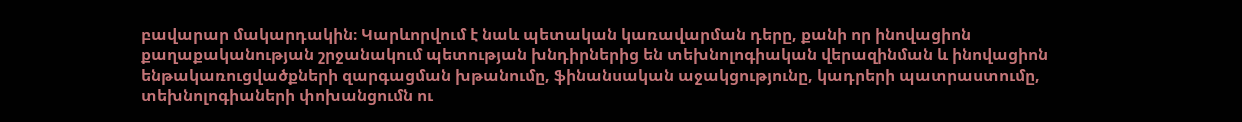բավարար մակարդակին։ Կարևորվում է նաև պետական կառավարման դերը, քանի որ ինովացիոն քաղաքականության շրջանակում պետության խնդիրներից են տեխնոլոգիական վերազինման և ինովացիոն ենթակառուցվածքների զարգացման խթանումը, ֆինանսական աջակցությունը, կադրերի պատրաստումը, տեխնոլոգիաների փոխանցումն ու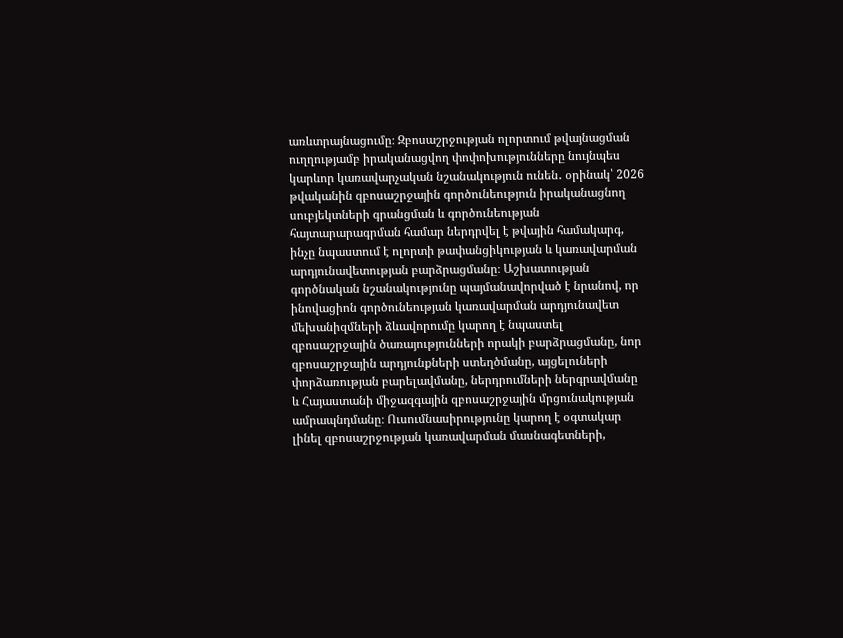առևտրայնացումը։ Զբոսաշրջության ոլորտում թվայնացման ուղղությամբ իրականացվող փոփոխությունները նույնպես կարևոր կառավարչական նշանակություն ունեն․ օրինակ՝ 2026 թվականին զբոսաշրջային գործունեություն իրականացնող սուբյեկտների գրանցման և գործունեության հայտարարագրման համար ներդրվել է թվային համակարգ, ինչը նպաստում է ոլորտի թափանցիկության և կառավարման արդյունավետության բարձրացմանը։ Աշխատության գործնական նշանակությունը պայմանավորված է նրանով, որ ինովացիոն գործունեության կառավարման արդյունավետ մեխանիզմների ձևավորումը կարող է նպաստել զբոսաշրջային ծառայությունների որակի բարձրացմանը, նոր զբոսաշրջային արդյունքների ստեղծմանը, այցելուների փորձառության բարելավմանը, ներդրումների ներգրավմանը և Հայաստանի միջազգային զբոսաշրջային մրցունակության ամրապնդմանը։ Ուսումնասիրությունը կարող է օգտակար լինել զբոսաշրջության կառավարման մասնագետների,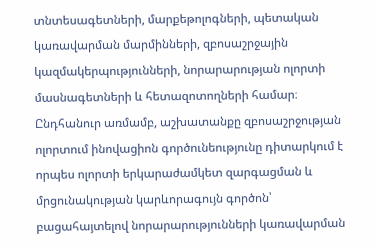տնտեսագետների, մարքեթոլոգների, պետական կառավարման մարմինների, զբոսաշրջային կազմակերպությունների, նորարարության ոլորտի մասնագետների և հետազոտողների համար։ Ընդհանուր առմամբ, աշխատանքը զբոսաշրջության ոլորտում ինովացիոն գործունեությունը դիտարկում է որպես ոլորտի երկարաժամկետ զարգացման և մրցունակության կարևորագույն գործոն՝ բացահայտելով նորարարությունների կառավարման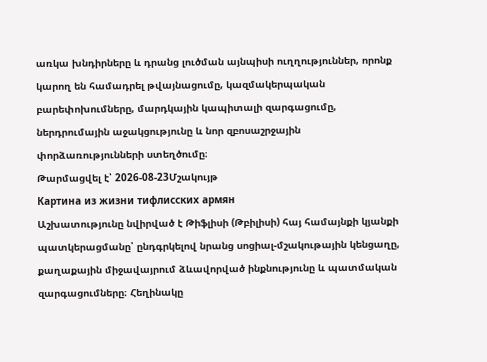առկա խնդիրները և դրանց լուծման այնպիսի ուղղություններ, որոնք կարող են համադրել թվայնացումը, կազմակերպական բարեփոխումները, մարդկային կապիտալի զարգացումը, ներդրումային աջակցությունը և նոր զբոսաշրջային փորձառությունների ստեղծումը։
Թարմացվել է՝ 2026-08-23Մշակույթ
Картина из жизни тифлисских армян
Աշխատությունը նվիրված է Թիֆլիսի (Թբիլիսի) հայ համայնքի կյանքի պատկերացմանը՝ ընդգրկելով նրանց սոցիալ-մշակութային կենցաղը, քաղաքային միջավայրում ձևավորված ինքնությունը և պատմական զարգացումները։ Հեղինակը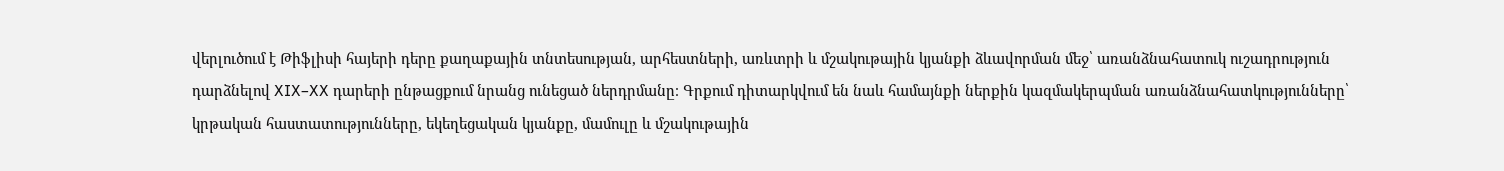վերլուծում է Թիֆլիսի հայերի դերը քաղաքային տնտեսության, արհեստների, առևտրի և մշակութային կյանքի ձևավորման մեջ՝ առանձնահատուկ ուշադրություն դարձնելով XIX–XX դարերի ընթացքում նրանց ունեցած ներդրմանը։ Գրքում դիտարկվում են նաև համայնքի ներքին կազմակերպման առանձնահատկությունները՝ կրթական հաստատությունները, եկեղեցական կյանքը, մամուլը և մշակութային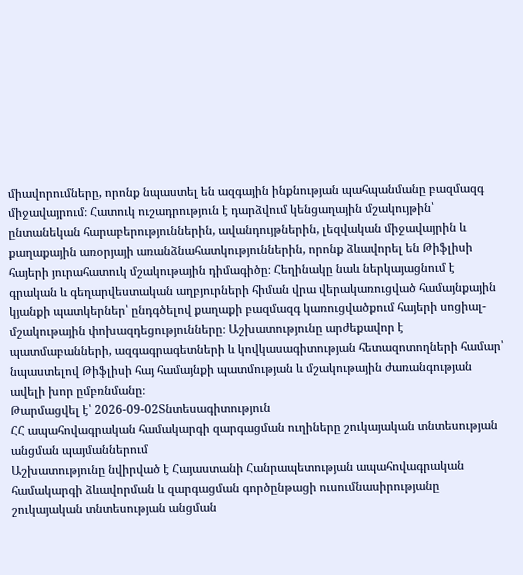միավորումները, որոնք նպաստել են ազգային ինքնության պահպանմանը բազմազգ միջավայրում։ Հատուկ ուշադրություն է դարձվում կենցաղային մշակույթին՝ ընտանեկան հարաբերություններին, ավանդույթներին, լեզվական միջավայրին և քաղաքային առօրյայի առանձնահատկություններին, որոնք ձևավորել են Թիֆլիսի հայերի յուրահատուկ մշակութային դիմագիծը։ Հեղինակը նաև ներկայացնում է գրական և գեղարվեստական աղբյուրների հիման վրա վերակառուցված համայնքային կյանքի պատկերներ՝ ընդգծելով քաղաքի բազմազգ կառուցվածքում հայերի սոցիալ-մշակութային փոխազդեցությունները։ Աշխատությունը արժեքավոր է պատմաբանների, ազգագրագետների և կովկասագիտության հետազոտողների համար՝ նպաստելով Թիֆլիսի հայ համայնքի պատմության և մշակութային ժառանգության ավելի խոր ըմբռնմանը։
Թարմացվել է՝ 2026-09-02Տնտեսագիտություն
ՀՀ ապահովագրական համակարգի զարգացման ուղիները շուկայական տնտեսության անցման պայմաններում
Աշխատությունը նվիրված է Հայաստանի Հանրապետության ապահովագրական համակարգի ձևավորման և զարգացման գործընթացի ուսումնասիրությանը շուկայական տնտեսության անցման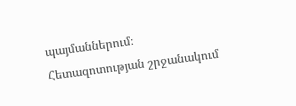պայմաններում։ Հետազոտության շրջանակում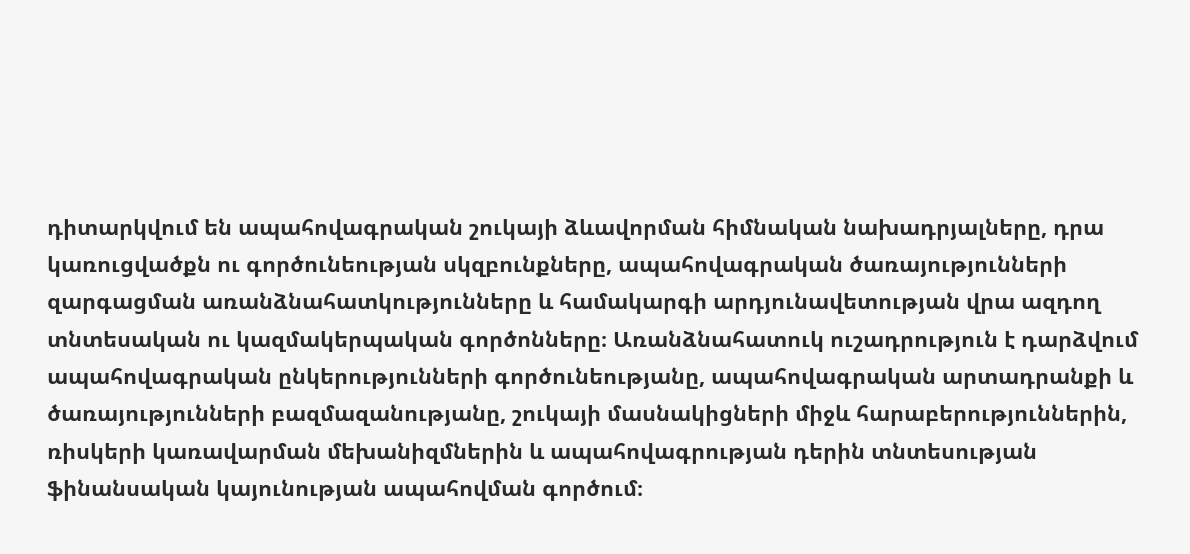դիտարկվում են ապահովագրական շուկայի ձևավորման հիմնական նախադրյալները, դրա կառուցվածքն ու գործունեության սկզբունքները, ապահովագրական ծառայությունների զարգացման առանձնահատկությունները և համակարգի արդյունավետության վրա ազդող տնտեսական ու կազմակերպական գործոնները։ Առանձնահատուկ ուշադրություն է դարձվում ապահովագրական ընկերությունների գործունեությանը, ապահովագրական արտադրանքի և ծառայությունների բազմազանությանը, շուկայի մասնակիցների միջև հարաբերություններին, ռիսկերի կառավարման մեխանիզմներին և ապահովագրության դերին տնտեսության ֆինանսական կայունության ապահովման գործում։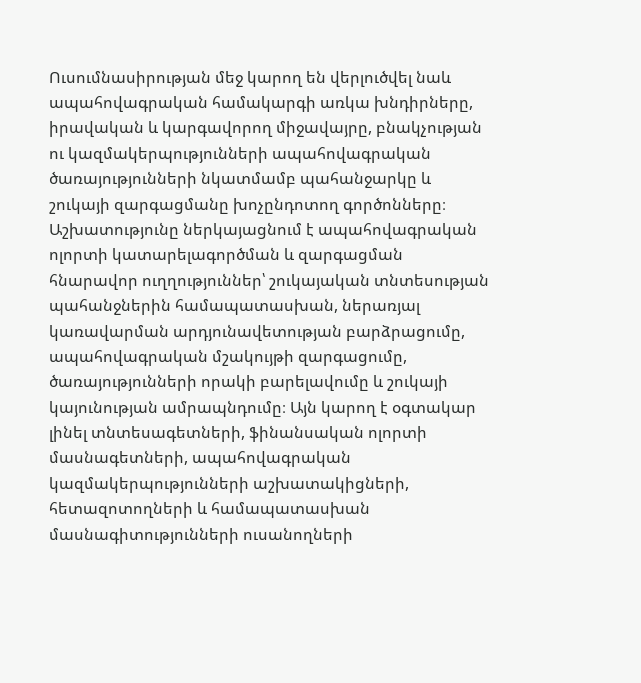Ուսումնասիրության մեջ կարող են վերլուծվել նաև ապահովագրական համակարգի առկա խնդիրները, իրավական և կարգավորող միջավայրը, բնակչության ու կազմակերպությունների ապահովագրական ծառայությունների նկատմամբ պահանջարկը և շուկայի զարգացմանը խոչընդոտող գործոնները։ Աշխատությունը ներկայացնում է ապահովագրական ոլորտի կատարելագործման և զարգացման հնարավոր ուղղություններ՝ շուկայական տնտեսության պահանջներին համապատասխան, ներառյալ կառավարման արդյունավետության բարձրացումը, ապահովագրական մշակույթի զարգացումը, ծառայությունների որակի բարելավումը և շուկայի կայունության ամրապնդումը։ Այն կարող է օգտակար լինել տնտեսագետների, ֆինանսական ոլորտի մասնագետների, ապահովագրական կազմակերպությունների աշխատակիցների, հետազոտողների և համապատասխան մասնագիտությունների ուսանողների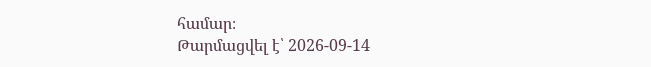համար։
Թարմացվել է՝ 2026-09-14